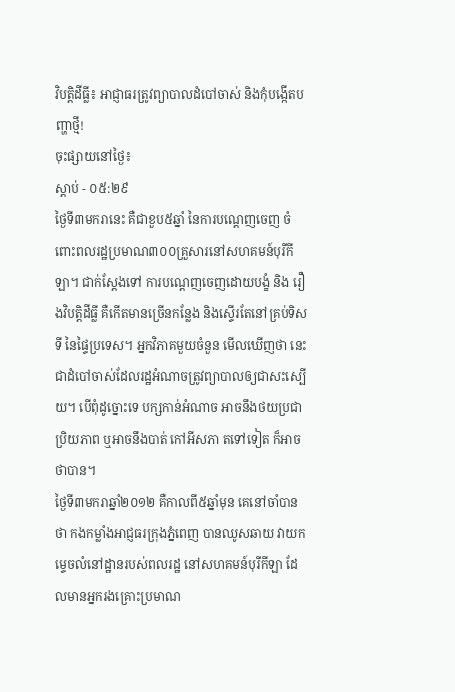វិបត្តិដីធ្លី៖ អាជ្ញាធរត្រូវព្យាបាលដំបៅចាស់ និងកុំបង្កើតបញ្ហាថ្មី!
ចុះផ្សាយនៅថ្ងៃ៖
ស្តាប់ - ០៥:២៩
ថ្ងៃទី៣មករានេះ គឺជាខួប៥ឆ្នាំ នៃការបណ្តេញចេញ ចំពោះពលរដ្ឋប្រមាណ៣០០គ្រួសារនៅសហគមន៍បុរីកីឡា។ ជាក់ស្តែងទៅ ការបណ្តេញចេញដោយបង្ខំ និង រឿងវិបត្តិដីធ្លី គឺកើតមានច្រើនកន្លែង និងស្ទើរតែនៅគ្រប់ទិសទី នៃផ្ទៃប្រទេស។ អ្នកវិភាគមួយចំនួន មើលឃើញថា នេះជាដំបៅចាស់ដែលរដ្ឋអំណាចត្រូវព្យាបាលឲ្យជាសះស្បើយ។ បើពុំដូច្នោះទេ បក្សកាន់អំណាច អាចនឹងថយប្រជាប្រិយភាព ឬអាចនឹងបាត់ កៅអីសភា តទៅទៀត ក៏អាចថាបាន។
ថ្ងៃទី៣មករាឆ្នាំ២០១២ គឺកាលពី៥ឆ្នាំមុន គេនៅចាំបានថា កងកម្លាំងអាជ្ញធរក្រុងភ្នំពេញ បានឈូសឆាយ វាយកម្ទេចលំនៅដ្ឋានរបស់ពលរដ្ឋ នៅសហគមន៍បុរីកីឡា ដែលមានអ្នករងគ្រោះប្រមាណ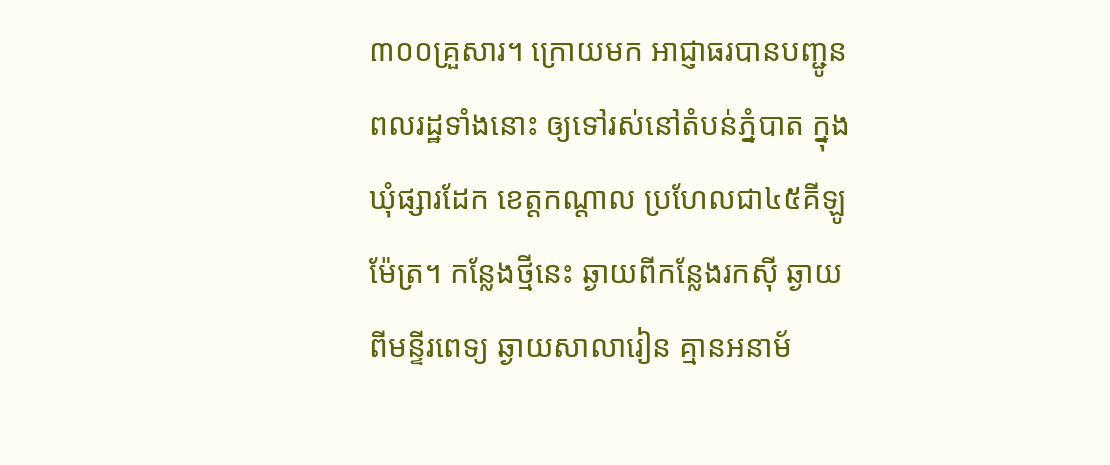៣០០គ្រួសារ។ ក្រោយមក អាជ្ញាធរបានបញ្ជូនពលរដ្ឋទាំងនោះ ឲ្យទៅរស់នៅតំបន់ភ្នំបាត ក្នុងឃុំផ្សារដែក ខេត្តកណ្តាល ប្រហែលជា៤៥គីឡូម៉ែត្រ។ កន្លែងថ្មីនេះ ឆ្ងាយពីកន្លែងរកស៊ី ឆ្ងាយពីមន្ទីរពេទ្យ ឆ្ងាយសាលារៀន គ្មានអនាម័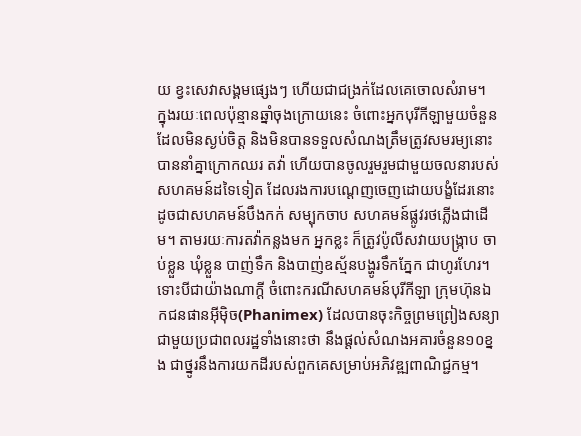យ ខ្វះសេវាសង្គមផ្សេងៗ ហើយជាជង្រក់ដែលគេចោលសំរាម។
ក្នុងរយៈពេលប៉ុន្មានឆ្នាំចុងក្រោយនេះ ចំពោះអ្នកបុរីកីឡាមួយចំនួន ដែលមិនស្ងប់ចិត្ត និងមិនបានទទួលសំណងត្រឹមត្រូវសមរម្យនោះ បាននាំគ្នាក្រោកឈរ តវ៉ា ហើយបានចូលរួមរួមជាមួយចលនារបស់សហគមន៍ដទៃទៀត ដែលរងការបណ្តេញចេញដោយបង្ខំដែរនោះ ដូចជាសហគមន៍បឹងកក់ សម្បុកចាប សហគមន៍ផ្លូវរថភ្លើងជាដើម។ តាមរយៈការតវ៉ាកន្លងមក អ្នកខ្លះ ក៏ត្រូវប៉ូលីសវាយបង្ក្រាប ចាប់ខ្លួន ឃុំខ្លួន បាញ់ទឹក និងបាញ់ឧស្ម័នបង្ហូរទឹកភ្នែក ជាហូរហែរ។
ទោះបីជាយ៉ាងណាក្តី ចំពោះករណីសហគមន៍បុរីកីឡា ក្រុមហ៊ុនឯកជនផានអ៊ីម៉ិច(Phanimex) ដែលបានចុះកិច្ចព្រមព្រៀងសន្យាជាមួយប្រជាពលរដ្ឋទាំងនោះថា នឹងផ្តល់សំណងអគារចំនួន១០ខ្នង ជាថ្នូរនឹងការយកដីរបស់ពួកគេសម្រាប់អភិវឌ្ឍពាណិជ្ជកម្ម។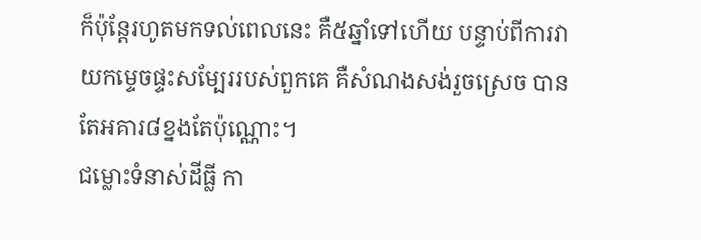ក៏ប៉ុន្តែរហូតមកទល់ពេលនេះ គឺ៥ឆ្នាំទៅហើយ បន្ទាប់ពីការវាយកម្ទេចផ្ទះសម្បែររបស់ពួកគេ គឺសំណងសង់រួចស្រេច បានតែអគារ៨ខ្នងតែប៉ុណ្ណោះ។
ជម្លោះទំនាស់ដីធ្លី កា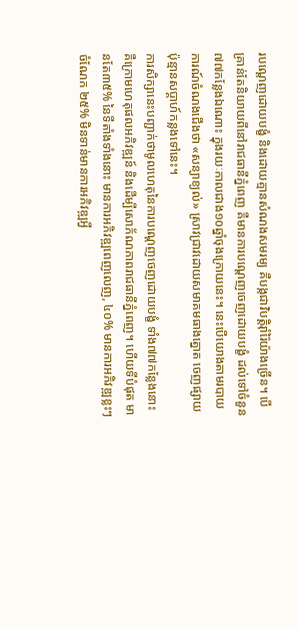របណ្តេញដោយបង្ខំ និងដោយគ្មានសំណងសមរម្យ គឺបង្កជាវិបត្តិរ៉ាំរ៉ៃយ៉ាងច្រើន។ បើគ្រាន់តែនិយាយពីនៅរាជធានីភ្នំពេញ គឺមានការបណ្តេញចេញដោយបង្ខំ ដល់ទៅចំនួន៧៧កន្លែងឯណោះ ក្នុងរយៈកាលជាង១០ឆ្នាំចុងក្រោយនេះ។ នេះបើយោងតាមរបាយការណ៍ចំណងជើងថា «សន្យាខ្យល់» ស្រាវជ្រាវដោយសមាគមធាងត្នោត ចេញផ្សាយប៉ុន្មានសប្តាហ៍កន្លងទៅនេះ។
ការសិក្សានេះបញ្ជាក់ថាមូលហេតុនៃការបណ្ដេញចេញដោយបង្ខំ ទាំង៧៧កន្លែងនោះ គឺក្រោមហេតុផលអភិវឌ្ឍន៍ និងដើម្បីសោភ័ណភាពរាជធានីភ្នំពេញ។ ហើយទីបំផុត មានតែ៣៥% នៃទីតាំងទាំងនោះ មានការអភិវឌ្ឍពេញលេញ, ៤០% មានការអភិវឌ្ឍខ្លះៗ ចំណែក ២៥% មិនទាន់មានការអភិវឌ្ឍអ្វី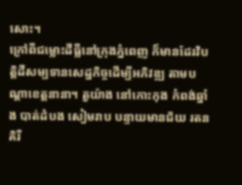សោះ។
ក្រៅពីជម្លោះដីធ្លីនៅក្រុងភ្នំពេញ ក៏មានដែរវិបត្តិដីសម្បទានសេដ្ឋកិច្ចដើម្បីអភិវឌ្ឍ តាមបណ្តាខេត្តនានា។ តួយ៉ាង នៅកោះកុង កំពង់ឆ្នាំង បាត់ដំបង សៀមរាប បន្ទាយមានជ័យ រតនគិរី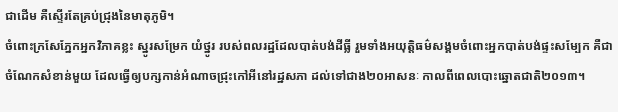ជាដើម គឺស្ទើរតែគ្រប់ជ្រុងនៃមាតុភូមិ។
ចំពោះក្រសែភ្នែកអ្នកវិភាគខ្លះ ស្នូរសម្រែក យំថ្នូរ របស់ពលរដ្ឋដែលបាត់បង់ដីធ្លី រួមទាំងអយុត្តិធម៌សង្គមចំពោះអ្នកបាត់បង់ផ្ទះសម្បែក គឺជាចំណែកសំខាន់មួយ ដែលធ្វើឲ្យបក្សកាន់អំណាចជ្រុះកៅអីនៅរដ្ឋសភា ដល់ទៅជាង២០អាសនៈ កាលពីពេលបោះឆ្នោតជាតិ២០១៣។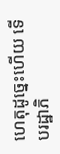ហេតុដូច្នេះហើយ ទើបរដ្ឋាភិ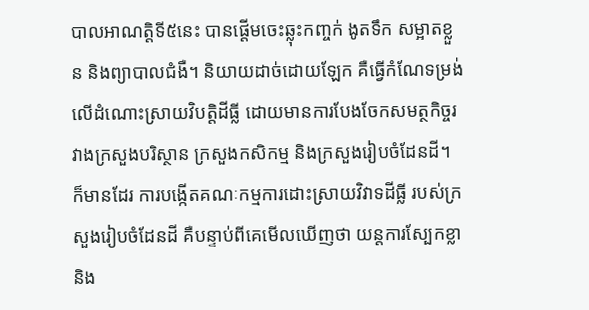បាលអាណត្តិទី៥នេះ បានផ្តើមចេះឆ្លុះកញ្ចក់ ងូតទឹក សម្អាតខ្លួន និងព្យាបាលជំងឺ។ និយាយដាច់ដោយឡែក គឺធ្វើកំណែទម្រង់លើដំណោះស្រាយវិបត្តិដីធ្លី ដោយមានការបែងចែកសមត្ថកិច្ចរវាងក្រសួងបរិស្ថាន ក្រសួងកសិកម្ម និងក្រសួងរៀបចំដែនដី។ ក៏មានដែរ ការបង្កើតគណៈកម្មការដោះស្រាយវិវាទដីធ្លី របស់ក្រសួងរៀបចំដែនដី គឺបន្ទាប់ពីគេមើលឃើញថា យន្តការស្បែកខ្លា និង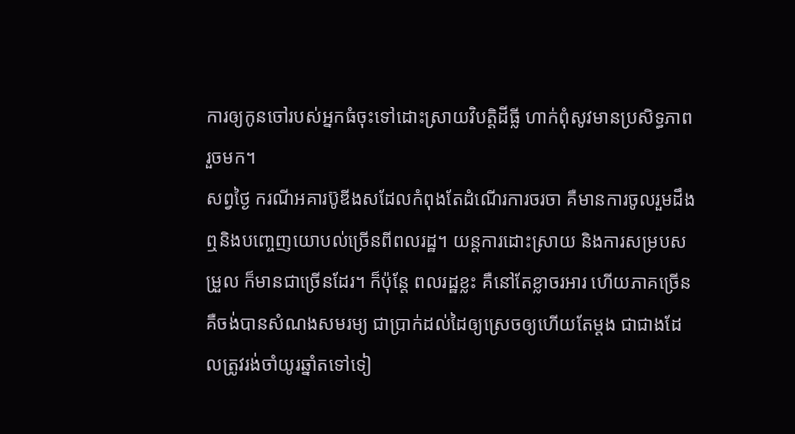ការឲ្យកូនចៅរបស់អ្នកធំចុះទៅដោះស្រាយវិបត្តិដីធ្លី ហាក់ពុំសូវមានប្រសិទ្ធភាពរួចមក។
សព្វថ្ងៃ ករណីអគារប៊ូឌីងសដែលកំពុងតែដំណើរការចរចា គឺមានការចូលរួមដឹងឮនិងបញ្ចេញយោបល់ច្រើនពីពលរដ្ឋ។ យន្តការដោះស្រាយ និងការសម្របសម្រួល ក៏មានជាច្រើនដែរ។ ក៏ប៉ុន្តែ ពលរដ្ឋខ្លះ គឺនៅតែខ្លាចរអារ ហើយភាគច្រើនគឺចង់បានសំណងសមរម្យ ជាប្រាក់ដល់ដៃឲ្យស្រេចឲ្យហើយតែម្តង ជាជាងដែលត្រូវរង់ចាំយូរឆ្នាំតទៅទៀ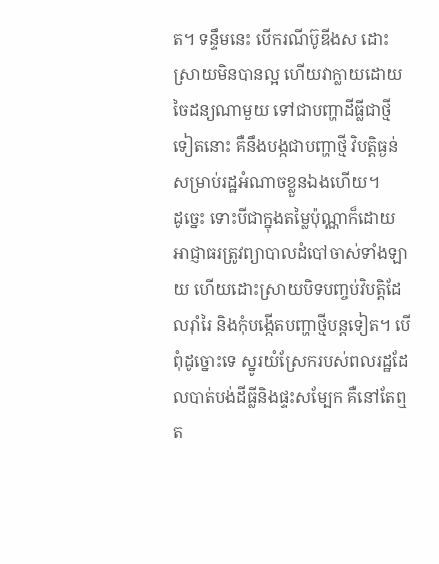ត។ ទន្ទឹមនេះ បើករណីប៊ូឌីងស ដោះស្រាយមិនបានល្អ ហើយវាក្លាយដោយចៃដន្យណាមួយ ទៅជាបញ្ហាដីធ្លីជាថ្មីទៀតនោះ គឺនឹងបង្កជាបញ្ហាថ្មី វិបត្តិធ្ងន់សម្រាប់រដ្ឋអំណាចខ្លួនឯងហើយ។
ដូច្នេះ ទោះបីជាក្នុងតម្លៃប៉ុណ្ណាក៏ដោយ អាជ្ញាធរត្រូវព្យាបាលដំបៅចាស់ទាំងឡាយ ហើយដោះស្រាយបិទបញ្ចប់វិបត្តិដែលរ៉ាំរៃ និងកុំបង្កើតបញ្ហាថ្មីបន្តទៀត។ បើពុំដូច្នោះទេ ស្នូរយំស្រែករបស់ពលរដ្ឋដែលបាត់បង់ដីធ្លីនិងផ្ទះសម្បែក គឺនៅតែឮត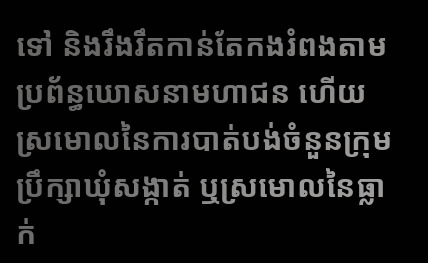ទៅ និងរឹងរឹតកាន់តែកងរំពងតាមប្រព័ន្ធឃោសនាមហាជន ហើយស្រមោលនៃការបាត់បង់ចំនួនក្រុមប្រឹក្សាឃុំសង្កាត់ ឬស្រមោលនៃធ្លាក់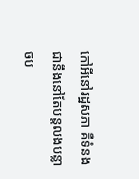កៅអីនៅរដ្ឋសភា គឺទំនងជានឹងនៅតែបន្តលងបន្លាចប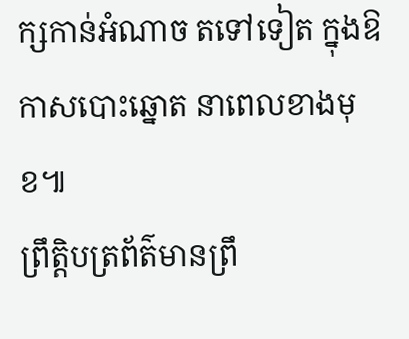ក្សកាន់អំណាច តទៅទៀត ក្នុងឱកាសបោះឆ្នោត នាពេលខាងមុខ៕
ព្រឹត្តិបត្រព័ត៌មានព្រឹ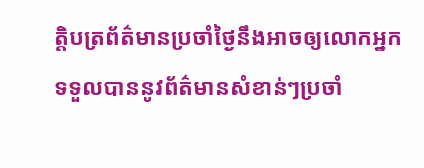ត្តិបត្រព័ត៌មានប្រចាំថ្ងៃនឹងអាចឲ្យលោកអ្នកទទួលបាននូវព័ត៌មានសំខាន់ៗប្រចាំ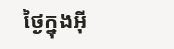ថ្ងៃក្នុងអ៊ី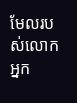មែលរបស់លោកអ្នក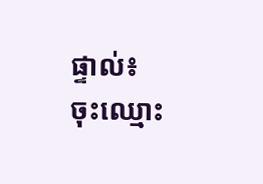ផ្ទាល់៖
ចុះឈ្មោះ